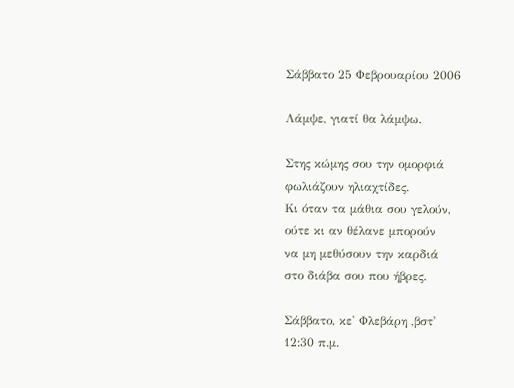Σάββατο 25 Φεβρουαρίου 2006

Λάμψε, γιατί θα λάμψω.

Στης κώμης σου την ομορφιά
φωλιάζουν ηλιαχτίδες.
Κι όταν τα μάθια σου γελούν,
ούτε κι αν θέλανε μπορούν
να μη μεθύσουν την καρδιά
στο διάβα σου που ήβρες.

Σάββατο, κε' Φλεβάρη ,βστ'
12:30 π.μ.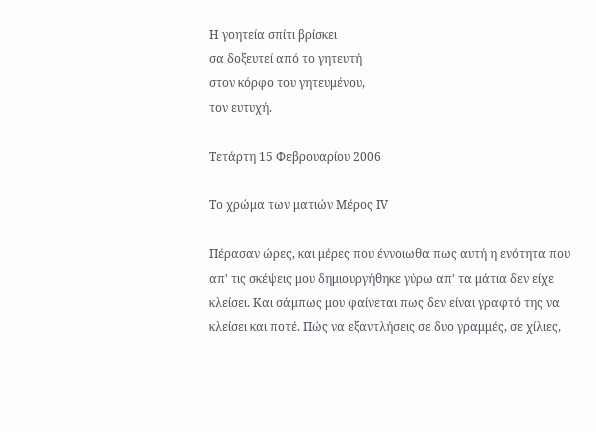Η γοητεία σπίτι βρίσκει
σα δοξευτεί από το γητευτή
στον κόρφο του γητευμένου,
τον ευτυχή.

Τετάρτη 15 Φεβρουαρίου 2006

Το χρώμα των ματιών Μέρος ΙV

Πέρασαν ώρες, και μέρες που έννοιωθα πως αυτή η ενότητα που απ' τις σκέψεις μου δημιουργήθηκε γύρω απ' τα μάτια δεν είχε κλείσει. Και σάμπως μου φαίνεται πως δεν είναι γραφτό της να κλείσει και ποτέ. Πώς να εξαντλήσεις σε δυο γραμμές, σε χίλιες,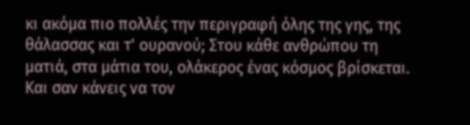κι ακόμα πιο πολλές την περιγραφή όλης της γης, της θάλασσας και τ' ουρανού; Στου κάθε ανθρώπου τη ματιά, στα μάτια του, ολάκερος ένας κόσμος βρίσκεται. Και σαν κάνεις να τον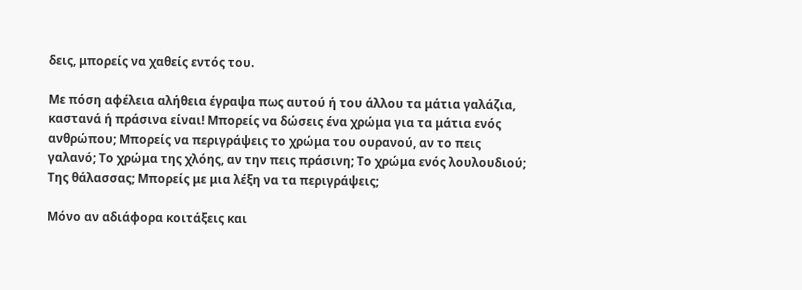δεις, μπορείς να χαθείς εντός του.

Με πόση αφέλεια αλήθεια έγραψα πως αυτού ή του άλλου τα μάτια γαλάζια, καστανά ή πράσινα είναι! Μπορείς να δώσεις ένα χρώμα για τα μάτια ενός ανθρώπου; Μπορείς να περιγράψεις το χρώμα του ουρανού, αν το πεις γαλανό; Το χρώμα της χλόης, αν την πεις πράσινη; Το χρώμα ενός λουλουδιού; Της θάλασσας; Μπορείς με μια λέξη να τα περιγράψεις;

Μόνο αν αδιάφορα κοιτάξεις και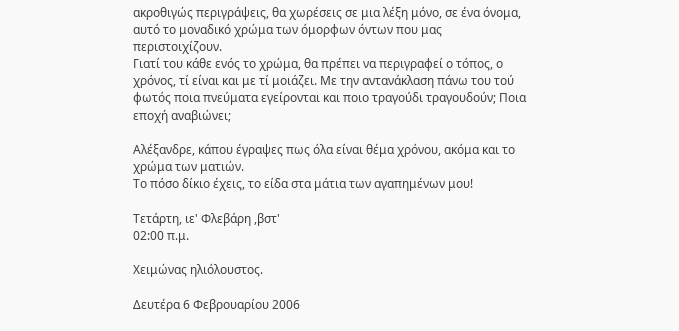ακροθιγώς περιγράψεις, θα χωρέσεις σε μια λέξη μόνο, σε ένα όνομα, αυτό το μοναδικό χρώμα των όμορφων όντων που μας περιστοιχίζουν.
Γιατί του κάθε ενός το χρώμα, θα πρέπει να περιγραφεί ο τόπος, ο χρόνος, τί είναι και με τί μοιάζει. Με την αντανάκλαση πάνω του τού φωτός ποια πνεύματα εγείρονται και ποιο τραγούδι τραγουδούν; Ποια εποχή αναβιώνει;

Αλέξανδρε, κάπου έγραψες πως όλα είναι θέμα χρόνου, ακόμα και το χρώμα των ματιών.
Το πόσο δίκιο έχεις, το είδα στα μάτια των αγαπημένων μου!

Τετάρτη, ιε' Φλεβάρη ,βστ'
02:00 π.μ.

Χειμώνας ηλιόλουστος.

Δευτέρα 6 Φεβρουαρίου 2006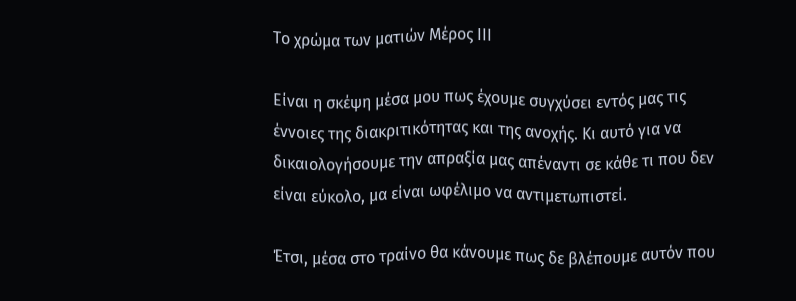Το χρώμα των ματιών Μέρος ΙΙΙ

Είναι η σκέψη μέσα μου πως έχουμε συγχύσει εντός μας τις έννοιες της διακριτικότητας και της ανοχής. Κι αυτό για να δικαιολογήσουμε την απραξία μας απέναντι σε κάθε τι που δεν είναι εύκολο, μα είναι ωφέλιμο να αντιμετωπιστεί.

Έτσι, μέσα στο τραίνο θα κάνουμε πως δε βλέπουμε αυτόν που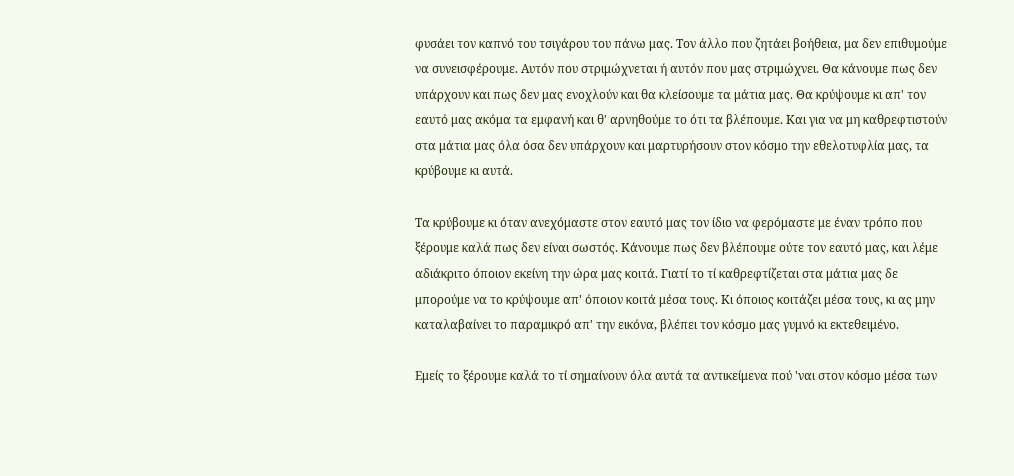φυσάει τον καπνό του τσιγάρου του πάνω μας. Τον άλλο που ζητάει βοήθεια, μα δεν επιθυμούμε να συνεισφέρουμε. Αυτόν που στριμώχνεται ή αυτόν που μας στριμώχνει. Θα κάνουμε πως δεν υπάρχουν και πως δεν μας ενοχλούν και θα κλείσουμε τα μάτια μας. Θα κρύψουμε κι απ' τον εαυτό μας ακόμα τα εμφανή και θ' αρνηθούμε το ότι τα βλέπουμε. Και για να μη καθρεφτιστούν στα μάτια μας όλα όσα δεν υπάρχουν και μαρτυρήσουν στον κόσμο την εθελοτυφλία μας, τα κρύβουμε κι αυτά.

Τα κρύβουμε κι όταν ανεχόμαστε στον εαυτό μας τον ίδιο να φερόμαστε με έναν τρόπο που ξέρουμε καλά πως δεν είναι σωστός. Κάνουμε πως δεν βλέπουμε ούτε τον εαυτό μας, και λέμε αδιάκριτο όποιον εκείνη την ώρα μας κοιτά. Γιατί το τί καθρεφτίζεται στα μάτια μας δε μπορούμε να το κρύψουμε απ' όποιον κοιτά μέσα τους. Κι όποιος κοιτάζει μέσα τους, κι ας μην καταλαβαίνει το παραμικρό απ' την εικόνα, βλέπει τον κόσμο μας γυμνό κι εκτεθειμένο.

Εμείς το ξέρουμε καλά το τί σημαίνουν όλα αυτά τα αντικείμενα πού 'ναι στον κόσμο μέσα των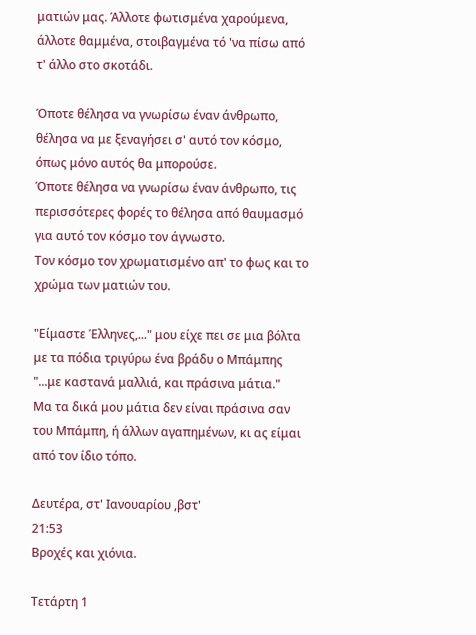ματιών μας. Άλλοτε φωτισμένα χαρούμενα, άλλοτε θαμμένα, στοιβαγμένα τό 'να πίσω από τ' άλλο στο σκοτάδι.

Όποτε θέλησα να γνωρίσω έναν άνθρωπο, θέλησα να με ξεναγήσει σ' αυτό τον κόσμο, όπως μόνο αυτός θα μπορούσε.
Όποτε θέλησα να γνωρίσω έναν άνθρωπο, τις περισσότερες φορές το θέλησα από θαυμασμό για αυτό τον κόσμο τον άγνωστο.
Τον κόσμο τον χρωματισμένο απ' το φως και το χρώμα των ματιών του.

"Είμαστε Έλληνες,..." μου είχε πει σε μια βόλτα με τα πόδια τριγύρω ένα βράδυ ο Μπάμπης "...με καστανά μαλλιά, και πράσινα μάτια."
Μα τα δικά μου μάτια δεν είναι πράσινα σαν του Μπάμπη, ή άλλων αγαπημένων, κι ας είμαι από τον ίδιο τόπο.

Δευτέρα, στ' Ιανουαρίου ,βστ'
21:53
Βροχές και χιόνια.

Τετάρτη 1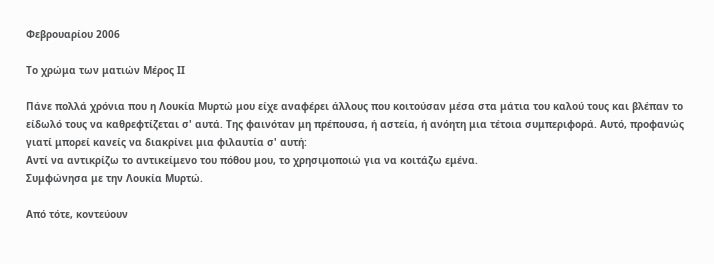Φεβρουαρίου 2006

Το χρώμα των ματιών Μέρος ΙΙ

Πάνε πολλά χρόνια που η Λουκία Μυρτώ μου είχε αναφέρει άλλους που κοιτούσαν μέσα στα μάτια του καλού τους και βλέπαν το είδωλό τους να καθρεφτίζεται σ' αυτά. Της φαινόταν μη πρέπουσα, ή αστεία, ή ανόητη μια τέτοια συμπεριφορά. Αυτό, προφανώς γιατί μπορεί κανείς να διακρίνει μια φιλαυτία σ' αυτή:
Αντί να αντικρίζω το αντικείμενο του πόθου μου, το χρησιμοποιώ για να κοιτάζω εμένα.
Συμφώνησα με την Λουκία Μυρτώ.

Από τότε, κοντεύουν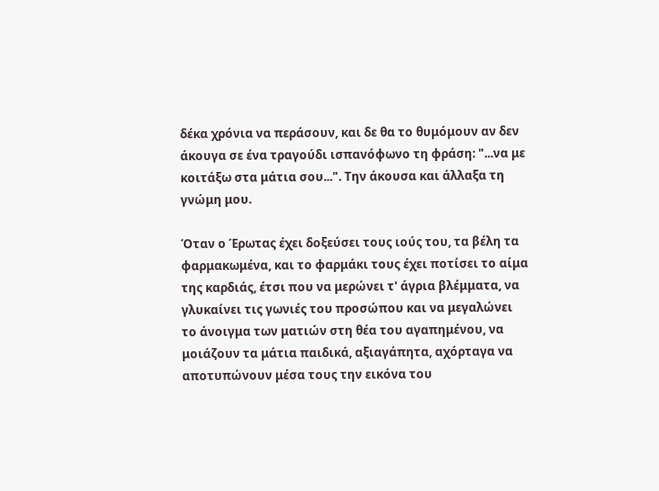δέκα χρόνια να περάσουν, και δε θα το θυμόμουν αν δεν άκουγα σε ένα τραγούδι ισπανόφωνο τη φράση: "...να με κοιτάξω στα μάτια σου...". Την άκουσα και άλλαξα τη γνώμη μου.

Όταν ο Έρωτας έχει δοξεύσει τους ιούς του, τα βέλη τα φαρμακωμένα, και το φαρμάκι τους έχει ποτίσει το αίμα της καρδιάς, έτσι που να μερώνει τ' άγρια βλέμματα, να γλυκαίνει τις γωνιές του προσώπου και να μεγαλώνει το άνοιγμα των ματιών στη θέα του αγαπημένου, να μοιάζουν τα μάτια παιδικά, αξιαγάπητα, αχόρταγα να αποτυπώνουν μέσα τους την εικόνα του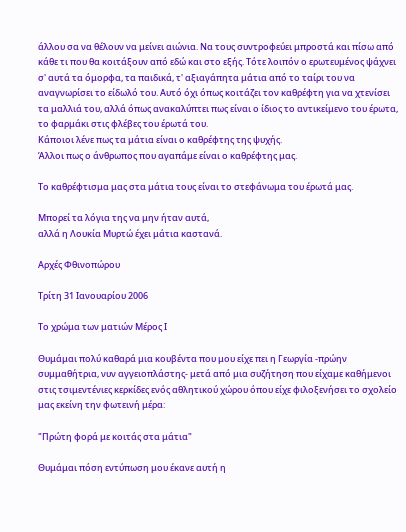άλλου σα να θέλουν να μείνει αιώνια. Να τους συντροφεύει μπροστά και πίσω από κάθε τι που θα κοιτάξουν από εδώ και στο εξής. Τότε λοιπόν ο ερωτευμένος ψάχνει σ' αυτά τα όμορφα, τα παιδικά, τ' αξιαγάπητα μάτια από το ταίρι του να αναγνωρίσει το είδωλό του. Αυτό όχι όπως κοιτάζει τον καθρέφτη για να χτενίσει τα μαλλιά του, αλλά όπως ανακαλύπτει πως είναι ο ίδιος το αντικείμενο του έρωτα, το φαρμάκι στις φλέβες του έρωτά του.
Κάποιοι λένε πως τα μάτια είναι ο καθρέφτης της ψυχής.
Άλλοι πως ο άνθρωπος που αγαπάμε είναι ο καθρέφτης μας.

Το καθρέφτισμα μας στα μάτια τους είναι το στεφάνωμα του έρωτά μας.

Μπορεί τα λόγια της να μην ήταν αυτά,
αλλά η Λουκία Μυρτώ έχει μάτια καστανά.

Αρχές Φθινοπώρου

Τρίτη 31 Ιανουαρίου 2006

Το χρώμα των ματιών Μέρος Ι

Θυμάμαι πολύ καθαρά μια κουβέντα που μου είχε πει η Γεωργία -πρώην συμμαθήτρια, νυν αγγειοπλάστης- μετά από μια συζήτηση που είχαμε καθήμενοι στις τσιμεντένιες κερκίδες ενός αθλητικού χώρου όπου είχε φιλοξενήσει το σχολείο μας εκείνη την φωτεινή μέρα:

"Πρώτη φορά με κοιτάς στα μάτια"

Θυμάμαι πόση εντύπωση μου έκανε αυτή η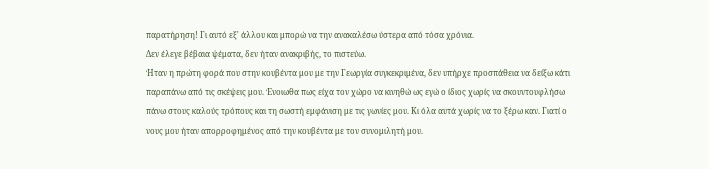παρατήρηση! Γι αυτό εξ' άλλου και μπορώ να την ανακαλέσω ύστερα από τόσα χρόνια.
Δεν έλεγε βέβαια ψέματα, δεν ήταν ανακριβής, το πιστεύω.
Ήταν η πρώτη φορά που στην κουβέντα μου με την Γεωργία συγκεκριμένα, δεν υπήρχε προσπάθεια να δείξω κάτι παραπάνω από τις σκέψεις μου. Ένοιωθα πως είχα τον χώρο να κινηθώ ως εγώ ο ίδιος χωρίς να σκουντουφλήσω πάνω στους καλούς τρόπους και τη σωστή εμφάνιση με τις γωνίες μου. Κι όλα αυτά χωρίς να το ξέρω καν. Γιατί ο νους μου ήταν απορροφημένος από την κουβέντα με τον συνομιλητή μου.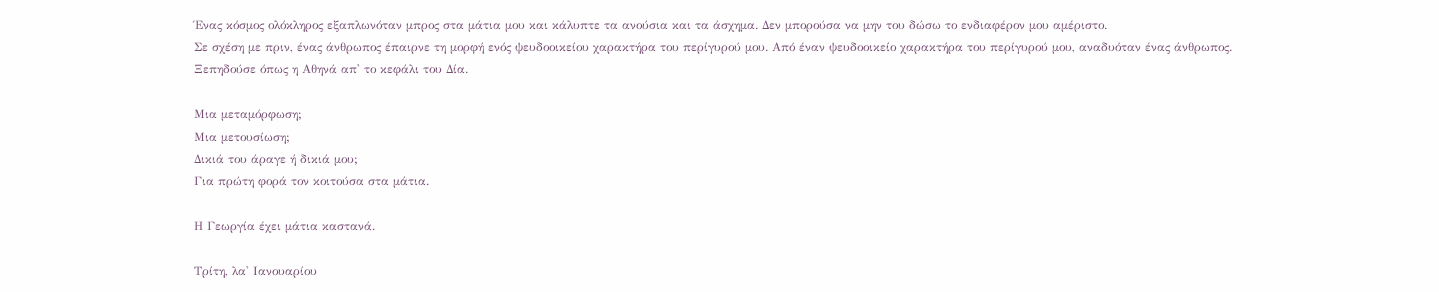Ένας κόσμος ολόκληρος εξαπλωνόταν μπρος στα μάτια μου και κάλυπτε τα ανούσια και τα άσχημα. Δεν μπορούσα να μην του δώσω το ενδιαφέρον μου αμέριστο.
Σε σχέση με πριν, ένας άνθρωπος έπαιρνε τη μορφή ενός ψευδοοικείου χαρακτήρα του περίγυρού μου. Από έναν ψευδοοικείο χαρακτήρα του περίγυρού μου, αναδυόταν ένας άνθρωπος. Ξεπηδούσε όπως η Αθηνά απ' το κεφάλι του Δία.

Μια μεταμόρφωση;
Μια μετουσίωση;
Δικιά του άραγε ή δικιά μου;
Για πρώτη φορά τον κοιτούσα στα μάτια.

Η Γεωργία έχει μάτια καστανά.

Τρίτη, λα' Ιανουαρίου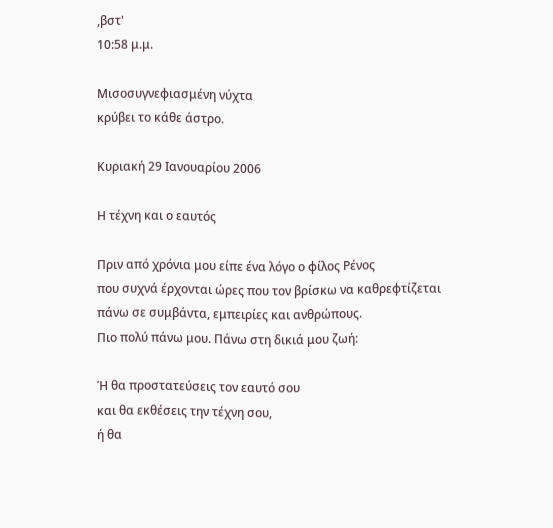,βστ'
10:58 μ.μ.

Μισοσυγνεφιασμένη νύχτα
κρύβει το κάθε άστρο.

Κυριακή 29 Ιανουαρίου 2006

Η τέχνη και ο εαυτός

Πριν από χρόνια μου είπε ένα λόγο ο φίλος Ρένος
που συχνά έρχονται ώρες που τον βρίσκω να καθρεφτίζεται
πάνω σε συμβάντα, εμπειρίες και ανθρώπους.
Πιο πολύ πάνω μου. Πάνω στη δικιά μου ζωή:

Ή θα προστατεύσεις τον εαυτό σου
και θα εκθέσεις την τέχνη σου,
ή θα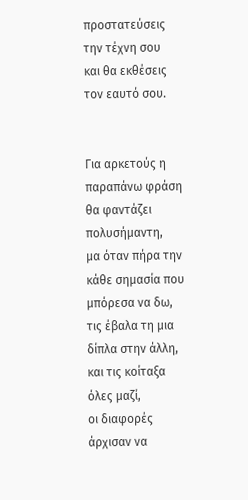προστατεύσεις την τέχνη σου
και θα εκθέσεις τον εαυτό σου.


Για αρκετούς η παραπάνω φράση θα φαντάζει πολυσήμαντη,
μα όταν πήρα την κάθε σημασία που μπόρεσα να δω,
τις έβαλα τη μια δίπλα στην άλλη,
και τις κοίταξα όλες μαζί,
οι διαφορές άρχισαν να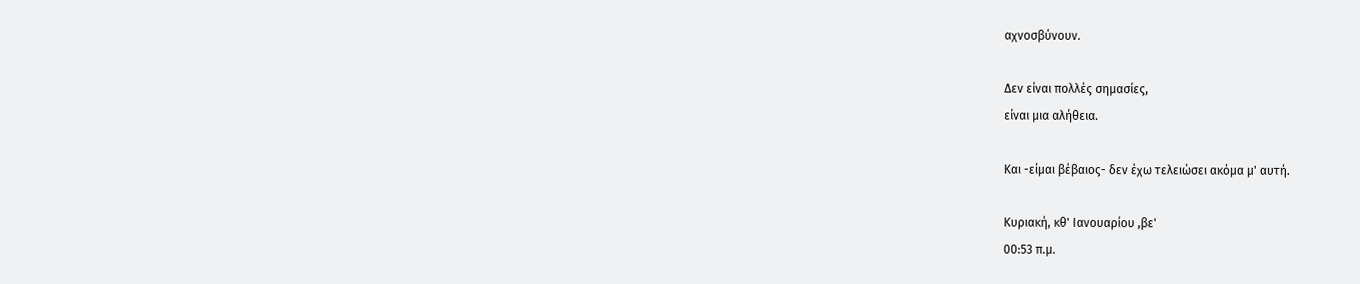αχνοσβύνουν.

Δεν είναι πολλές σημασίες,
είναι μια αλήθεια.

Και -είμαι βέβαιος- δεν έχω τελειώσει ακόμα μ' αυτή.

Κυριακή, κθ' Ιανουαρίου ,βε'
00:53 π.μ.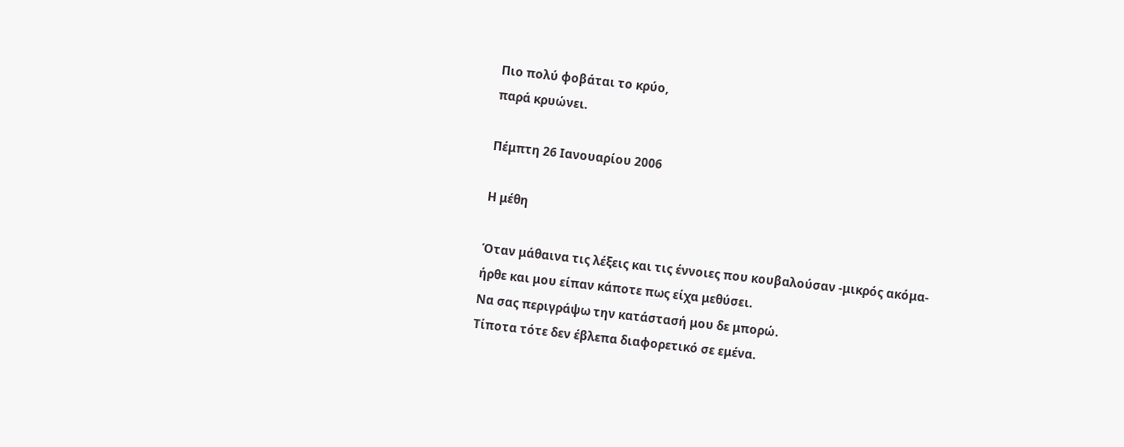Πιο πολύ φοβάται το κρύο,
παρά κρυώνει.

Πέμπτη 26 Ιανουαρίου 2006

Η μέθη

Όταν μάθαινα τις λέξεις και τις έννοιες που κουβαλούσαν -μικρός ακόμα-
ήρθε και μου είπαν κάποτε πως είχα μεθύσει.
Να σας περιγράψω την κατάστασή μου δε μπορώ.
Τίποτα τότε δεν έβλεπα διαφορετικό σε εμένα.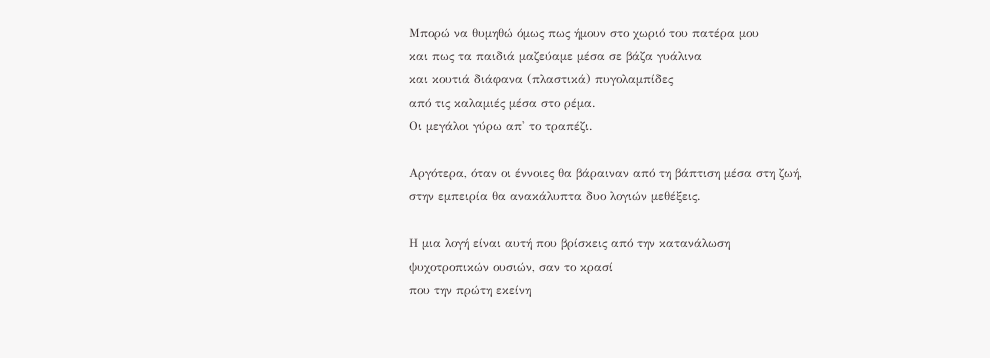Μπορώ να θυμηθώ όμως πως ήμουν στο χωριό του πατέρα μου
και πως τα παιδιά μαζεύαμε μέσα σε βάζα γυάλινα
και κουτιά διάφανα (πλαστικά) πυγολαμπίδες
από τις καλαμιές μέσα στο ρέμα.
Οι μεγάλοι γύρω απ' το τραπέζι.

Αργότερα, όταν οι έννοιες θα βάραιναν από τη βάπτιση μέσα στη ζωή,
στην εμπειρία θα ανακάλυπτα δυο λογιών μεθέξεις.

Η μια λογή είναι αυτή που βρίσκεις από την κατανάλωση
ψυχοτροπικών ουσιών, σαν το κρασί
που την πρώτη εκείνη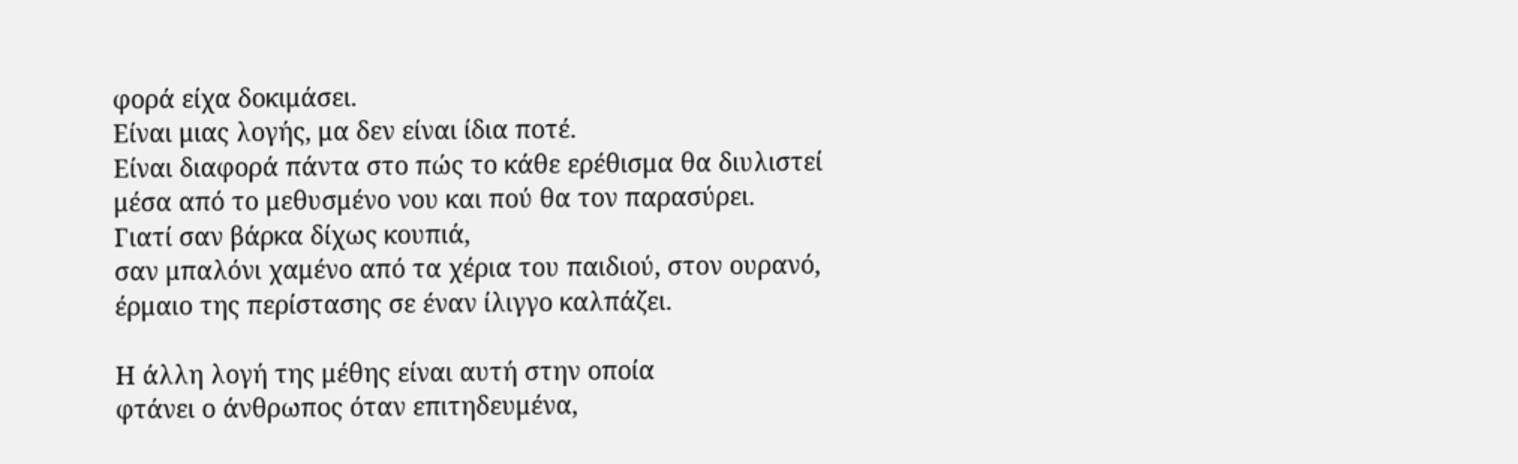φορά είχα δοκιμάσει.
Είναι μιας λογής, μα δεν είναι ίδια ποτέ.
Είναι διαφορά πάντα στο πώς το κάθε ερέθισμα θα διυλιστεί
μέσα από το μεθυσμένο νου και πού θα τον παρασύρει.
Γιατί σαν βάρκα δίχως κουπιά,
σαν μπαλόνι χαμένο από τα χέρια του παιδιού, στον ουρανό,
έρμαιο της περίστασης σε έναν ίλιγγο καλπάζει.

Η άλλη λογή της μέθης είναι αυτή στην οποία
φτάνει ο άνθρωπος όταν επιτηδευμένα,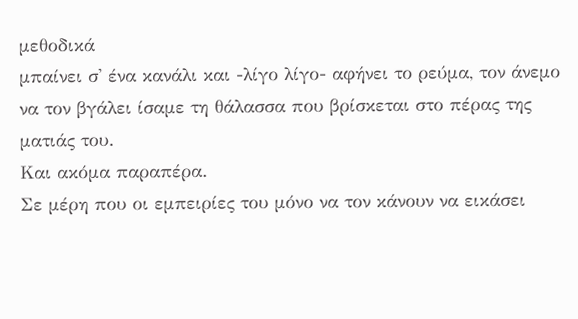μεθοδικά
μπαίνει σ' ένα κανάλι και -λίγο λίγο- αφήνει το ρεύμα, τον άνεμο
να τον βγάλει ίσαμε τη θάλασσα που βρίσκεται στο πέρας της ματιάς του.
Και ακόμα παραπέρα.
Σε μέρη που οι εμπειρίες του μόνο να τον κάνουν να εικάσει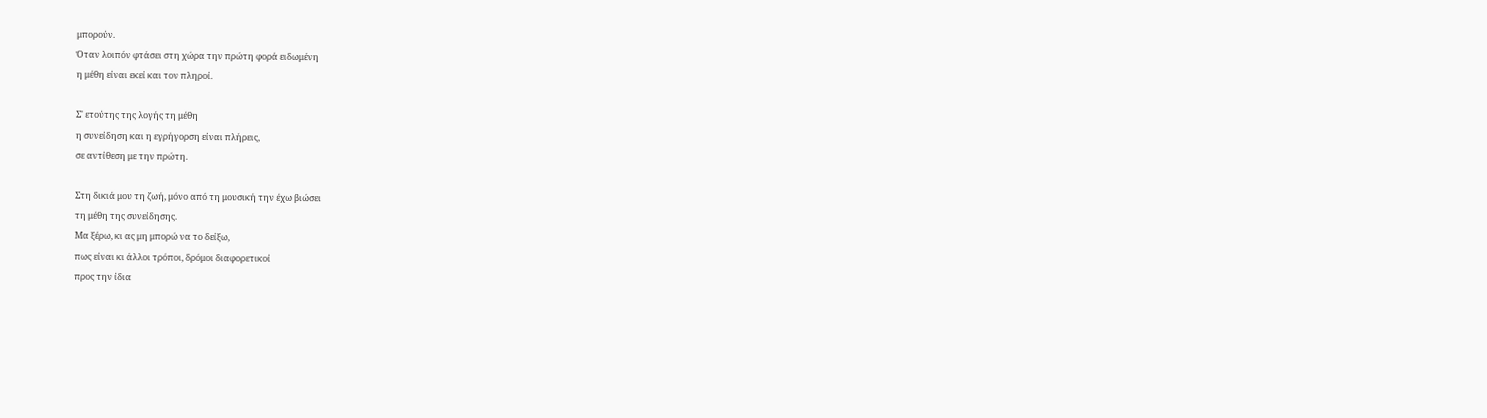μπορούν.
Όταν λοιπόν φτάσει στη χώρα την πρώτη φορά ειδωμένη
η μέθη είναι εκεί και τον πληροί.

Σ' ετούτης της λογής τη μέθη
η συνείδηση και η εγρήγορση είναι πλήρεις,
σε αντίθεση με την πρώτη.

Στη δικιά μου τη ζωή, μόνο από τη μουσική την έχω βιώσει
τη μέθη της συνείδησης.
Μα ξέρω, κι ας μη μπορώ να το δείξω,
πως είναι κι άλλοι τρόποι, δρόμοι διαφορετικοί
προς την ίδια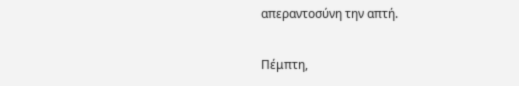απεραντοσύνη την απτή.

Πέμπτη,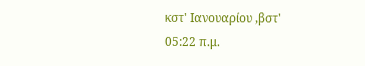κστ' Ιανουαρίου ,βστ'
05:22 π.μ.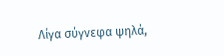Λίγα σύγνεφα ψηλά,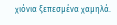χιόνια ξεπεσμένα χαμηλά.